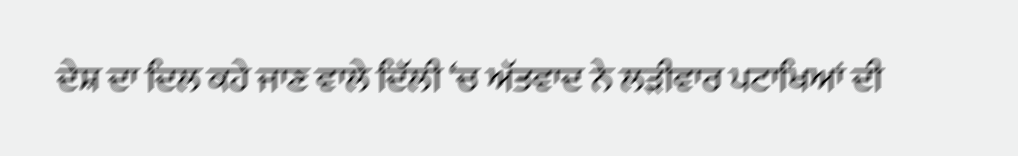ਦੇਸ਼ ਦਾ ਦਿਲ ਕਹੇ ਜਾਣ ਵਾਲੇ ਦਿੱਲੀ ‘ਚ ਅੱਤਵਾਦ ਨੇ ਲੜੀਵਾਰ ਪਟਾਖਿਆਂ ਦੀ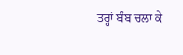ਤਰ੍ਹਾਂ ਬੰਬ ਚਲਾ ਕੇ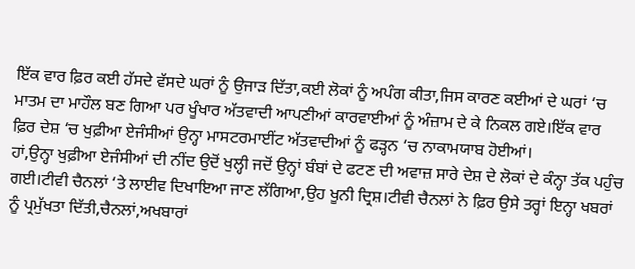ਇੱਕ ਵਾਰ ਫ਼ਿਰ ਕਈ ਹੱਸਦੇ ਵੱਸਦੇ ਘਰਾਂ ਨੂੰ ਉਜਾੜ ਦਿੱਤਾ,ਕਈ ਲੋਕਾਂ ਨੂੰ ਅਪੰਗ ਕੀਤਾ,ਜਿਸ ਕਾਰਣ ਕਈਆਂ ਦੇ ਘਰਾਂ ‘ਚ ਮਾਤਮ ਦਾ ਮਾਹੌਲ ਬਣ ਗਿਆ ਪਰ ਖੂੰਖਾਰ ਅੱਤਵਾਦੀ ਆਪਣੀਆਂ ਕਾਰਵਾਈਆਂ ਨੂੰ ਅੰਜ਼ਾਮ ਦੇ ਕੇ ਨਿਕਲ ਗਏ।ਇੱਕ ਵਾਰ ਫ਼ਿਰ ਦੇਸ਼ ‘ਚ ਖੁਫ਼ੀਆ ਏਜੰਸੀਆਂ ਉਨ੍ਹਾ ਮਾਸਟਰਮਾਈਂਟ ਅੱਤਵਾਦੀਆਂ ਨੂੰ ਫੜ੍ਹਨ ‘ਚ ਨਾਕਾਮਯਾਬ ਹੋਈਆਂ।
ਹਾਂ,ਉਨ੍ਹਾ ਖੁਫ਼ੀਆ ਏਜੰਸੀਆਂ ਦੀ ਨੀਂਦ ਉਦੋਂ ਖੁਲ੍ਹੀ ਜਦੋਂ ਉਨ੍ਹਾਂ ਬੰਬਾਂ ਦੇ ਫਟਣ ਦੀ ਅਵਾਜ਼ ਸਾਰੇ ਦੇਸ਼ ਦੇ ਲੋਕਾਂ ਦੇ ਕੰਨ੍ਹਾ ਤੱਕ ਪਹੁੰਚ ਗਈ।ਟੀਵੀ ਚੈਨਲਾਂ ‘ਤੇ ਲਾਈਵ ਦਿਖਾਇਆ ਜਾਣ ਲੱਗਿਆ,ਉਹ ਖੂਨੀ ਦ੍ਰਿਸ਼।ਟੀਵੀ ਚੈਨਲਾਂ ਨੇ ਫ਼ਿਰ ਉਸੇ ਤਰ੍ਹਾਂ ਇਨ੍ਹਾ ਖਬਰਾਂ ਨੂੰ ਪ੍ਰਮੁੱਖਤਾ ਦਿੱਤੀ,ਚੈਨਲਾਂ,ਅਖਬਾਰਾਂ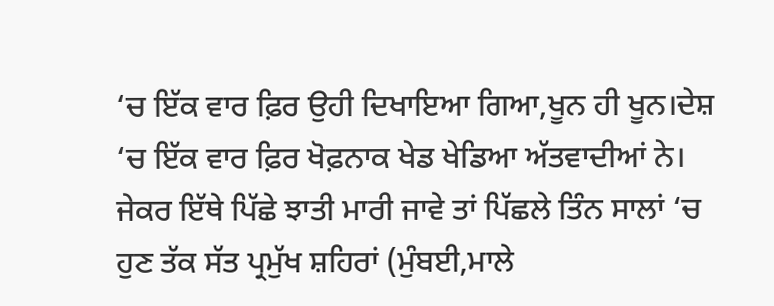‘ਚ ਇੱਕ ਵਾਰ ਫ਼ਿਰ ਉਹੀ ਦਿਖਾਇਆ ਗਿਆ,ਖੂਨ ਹੀ ਖੂਨ।ਦੇਸ਼ ‘ਚ ਇੱਕ ਵਾਰ ਫ਼ਿਰ ਖੋਫ਼ਨਾਕ ਖੇਡ ਖੇਡਿਆ ਅੱਤਵਾਦੀਆਂ ਨੇ।
ਜੇਕਰ ਇੱਥੇ ਪਿੱਛੇ ਝਾਤੀ ਮਾਰੀ ਜਾਵੇ ਤਾਂ ਪਿੱਛਲੇ ਤਿੰਨ ਸਾਲਾਂ ‘ਚ ਹੁਣ ਤੱਕ ਸੱਤ ਪ੍ਰਮੁੱਖ ਸ਼ਹਿਰਾਂ (ਮੁੰਬਈ,ਮਾਲੇ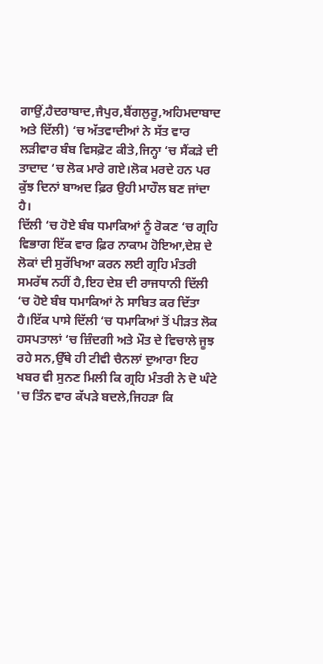ਗਾਉਂ,ਹੈਦਰਾਬਾਦ,ਜੈਪੁਰ,ਬੈਂਗਲੁਰੂ,ਅਹਿਮਦਾਬਾਦ ਅਤੇ ਦਿੱਲੀ) ‘ਚ ਅੱਤਵਾਦੀਆਂ ਨੇ ਸੱਤ ਵਾਰ ਲੜੀਵਾਰ ਬੰਬ ਵਿਸਫ਼ੋਟ ਕੀਤੇ,ਜਿਨ੍ਹਾ ‘ਚ ਸੈਂਕੜੇ ਦੀ ਤਾਦਾਦ ‘ਚ ਲੋਕ ਮਾਰੇ ਗਏ।ਲੋਕ ਮਰਦੇ ਹਨ ਪਰ ਕੁੱਝ ਦਿਨਾਂ ਬਾਅਦ ਫ਼ਿਰ ਉਹੀ ਮਾਹੌਲ ਬਣ ਜਾਂਦਾ ਹੈ।
ਦਿੱਲੀ ‘ਚ ਹੋਏ ਬੰਬ ਧਮਾਕਿਆਂ ਨੂੰ ਰੋਕਣ ‘ਚ ਗ੍ਰਹਿ ਵਿਭਾਗ ਇੱਕ ਵਾਰ ਫ਼ਿਰ ਨਾਕਾਮ ਹੋਇਆ,ਦੇਸ਼ ਦੇ ਲੋਕਾਂ ਦੀ ਸੁਰੱਖਿਆ ਕਰਨ ਲਈ ਗ੍ਰਹਿ ਮੰਤਰੀ ਸਮਰੱਥ ਨਹੀਂ ਹੈ,ਇਹ ਦੇਸ਼ ਦੀ ਰਾਜਧਾਨੀ ਦਿੱਲੀ ‘ਚ ਹੋਏ ਬੰਬ ਧਮਾਕਿਆਂ ਨੇ ਸਾਬਿਤ ਕਰ ਦਿੱਤਾ ਹੈ।ਇੱਕ ਪਾਸੇ ਦਿੱਲੀ ‘ਚ ਧਮਾਕਿਆਂ ਤੋਂ ਪੀੜਤ ਲੋਕ ਹਸਪਤਾਲਾਂ ‘ਚ ਜ਼ਿੰਦਗੀ ਅਤੇ ਮੌਤ ਦੇ ਵਿਚਾਲੇ ਜੂਝ ਰਹੇ ਸਨ,ਉੱਥੇ ਹੀ ਟੀਵੀ ਚੈਨਲਾਂ ਦੁਆਰਾ ਇਹ ਖਬਰ ਵੀ ਸੁਨਣ ਮਿਲੀ ਕਿ ਗ੍ਰਹਿ ਮੰਤਰੀ ਨੇ ਦੋ ਘੰਟੇ 'ਚ ਤਿੰਨ ਵਾਰ ਕੱਪੜੇ ਬਦਲੇ,ਜਿਹੜਾ ਕਿ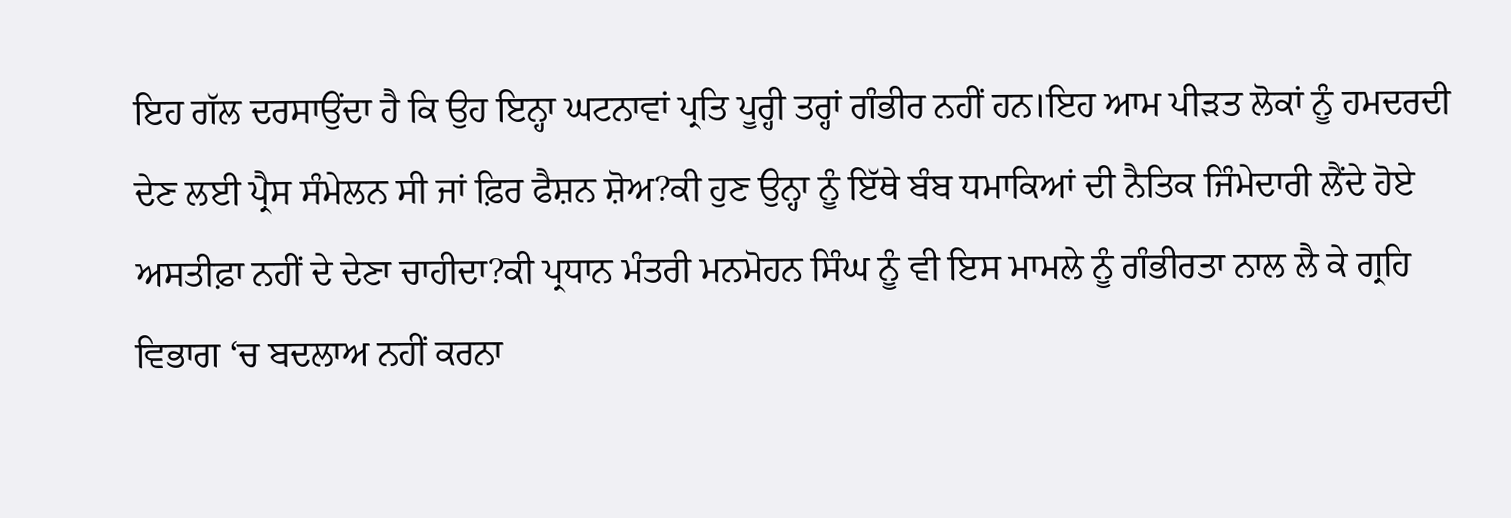ਇਹ ਗੱਲ ਦਰਸਾਉਂਦਾ ਹੈ ਕਿ ਉਹ ਇਨ੍ਹਾ ਘਟਨਾਵਾਂ ਪ੍ਰਤਿ ਪੂਰ੍ਹੀ ਤਰ੍ਹਾਂ ਗੰਭੀਰ ਨਹੀਂ ਹਨ।ਇਹ ਆਮ ਪੀੜਤ ਲੋਕਾਂ ਨੂੰ ਹਮਦਰਦੀ ਦੇਣ ਲਈ ਪ੍ਰੈਸ ਸੰਮੇਲਨ ਸੀ ਜਾਂ ਫ਼ਿਰ ਫੈਸ਼ਨ ਸ਼ੋਅ?ਕੀ ਹੁਣ ਉਨ੍ਹਾ ਨੂੰ ਇੱਥੇ ਬੰਬ ਧਮਾਕਿਆਂ ਦੀ ਨੈਤਿਕ ਜਿੰਮੇਦਾਰੀ ਲੈਂਦੇ ਹੋਏ ਅਸਤੀਫ਼ਾ ਨਹੀਂ ਦੇ ਦੇਣਾ ਚਾਹੀਦਾ?ਕੀ ਪ੍ਰਧਾਨ ਮੰਤਰੀ ਮਨਮੋਹਨ ਸਿੰਘ ਨੂੰ ਵੀ ਇਸ ਮਾਮਲੇ ਨੂੰ ਗੰਭੀਰਤਾ ਨਾਲ ਲੈ ਕੇ ਗ੍ਰਹਿ ਵਿਭਾਗ ‘ਚ ਬਦਲਾਅ ਨਹੀਂ ਕਰਨਾ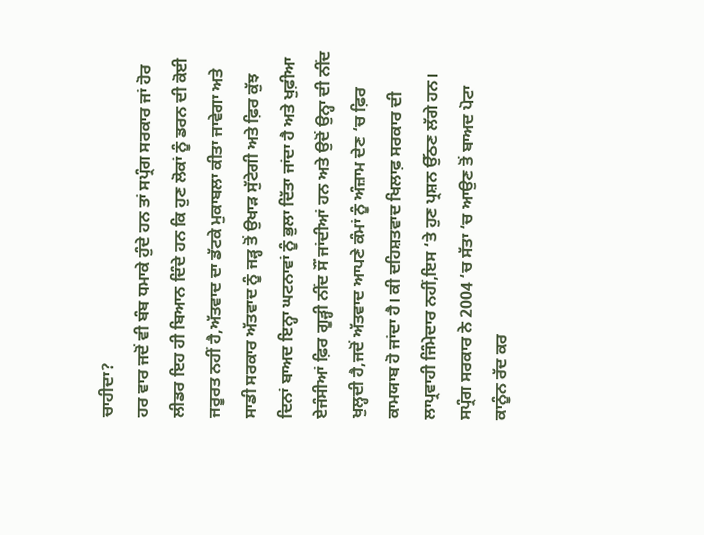ਚਾਹੀਦਾ?
ਹਰ ਵਾਰ ਜਦੋਂ ਵੀ ਬੰਬ ਧਮਾਕੇ ਹੁੰਦੇ ਹਨ ਤਾਂ ਸਪ੍ਰੰਗ ਸਰਕਾਰ ਜਾਂ ਹੋਰ ਲੀਡਰ ਇਹ ਹੀ ਬਿਆਨ ਦਿੰਦੇ ਹਨ ਕਿ ਹੁਣ ਲੋਕਾਂ ਨੂੰ ਡਰਨ ਦੀ ਕੋਈ ਜਰੂਰਤ ਨਹੀਂ ਹੈ,ਅੱਤਵਾਦ ਦਾ ਡੱਟਕੇ ਮੁਕਾਬਲਾ ਕੀਤਾ ਜਾਵੇਗਾ ਅਤੇ ਸਾਡੀ ਸਰਕਾਰ ਅੱਤਵਾਦ ਨੂੰ ਜੜ੍ਹ ਤੋਂ ਉਖਾੜ ਸੁੱਟੇਗੀ ਅਤੇ ਫ਼ਿਰ ਕੁੱਝ ਦਿਨਾਂ ਬਾਅਦ ਇਨ੍ਹਾ ਘਟਨਾਵਾਂ ਨੂੰ ਭੁਲਾ ਦਿੱਤਾ ਜਾਂਦਾ ਹੈ ਅਤੇ ਖੁਫ਼ੀਆ ਏਜੰਸੀਆਂ ਫ਼ਿਰ ਗੂੜ੍ਹੀ ਨੀਂਦ ਸੌਂ ਜਾਂਦੀਆਂ ਹਨ ਅਤੇ ਉਦੋਂ ਉਨ੍ਹਾ ਦੀ ਨੀਂਦ ਖੁਲ੍ਹਦੀ ਹੈ,ਜਦੋਂ ਅੱਤਵਾਦ ਆਪਣੇ ਕੰਮਾਂ ਨੂੰ ਅੰਜ਼ਾਮ ਦੇਣ ‘ਚ ਫ਼ਿਰ ਕਾਮਯਾਬ ਹੋ ਜਾਂਦਾ ਹੈ। ਕੀ ਦਹਿਸ਼ਤਵਾਦ ਖਿਲਾਫ਼ ਸਰਕਾਰ ਦੀ ਲਾਪ੍ਰਵਾਹੀ ਜਿੰਮੇਦਾਰ ਨਹੀਂ,ਇਸ ‘ਤੇ ਹੁਣ ਪ੍ਰਸ਼ਨ ਉੱਠਣ ਲੱਗੇ ਹਨ।
ਸਪ੍ਰੰਗ ਸਰਕਾਰ ਨੇ 2004 ‘ਚ ਸੱਤਾ ‘ਚ ਆਉਣ ਤੋਂ ਬਾਅਦ ਪੋਟਾ ਕਾਨੂੰਨ ਰੱਦ ਕਰ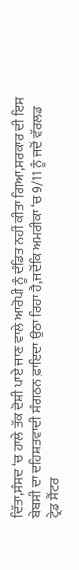ਦਿੱਤਾ,ਸੰਸਦ ‘ਚ ਹਾਲੇ ਤੱਕ ਦੋਸ਼ੀ ਪਾਏ ਜਾਣ ਵਾਲੇ ਆਰੋਪੀ ਨੂੰ ਦੰਡਿਤ ਨਹੀਂ ਕੀਤਾ ਗਿਆ,ਸਰਕਾਰ ਦੀ ਇਸ ਬੇਬਸੀ ਦਾ ਦਹਿਸ਼ਤਵਾਦੀ ਸੰਗਠਨ ਫ਼ਾਇਦਾ ਉਠਾ ਰਿਹਾ ਹੈ,ਜਦੋਂਕਿ ਅਮਰੀਕਾ ‘ਚ 9/11 ਨੂੰ ਜਦੋਂ ਵੱਰਲਡ ਟ੍ਰੇਡ ਸੈਂਟਰ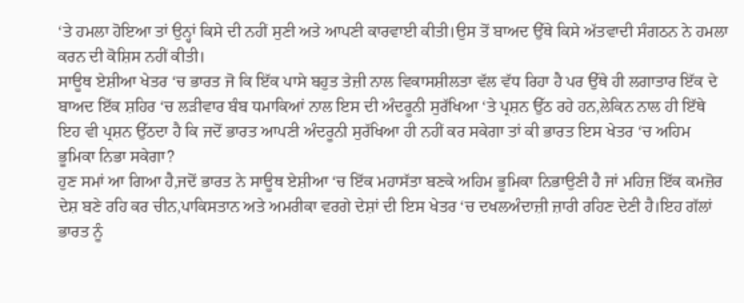‘ਤੇ ਹਮਲਾ ਹੋਇਆ ਤਾਂ ਉਨ੍ਹਾਂ ਕਿਸੇ ਦੀ ਨਹੀਂ ਸੁਣੀ ਅਤੇ ਆਪਣੀ ਕਾਰਵਾਈ ਕੀਤੀ।ਉਸ ਤੋਂ ਬਾਅਦ ਉੱਥੇ ਕਿਸੇ ਅੱਤਵਾਦੀ ਸੰਗਠਨ ਨੇ ਹਮਲਾ ਕਰਨ ਦੀ ਕੋਸ਼ਿਸ ਨਹੀਂ ਕੀਤੀ।
ਸਾਊਥ ਏਸ਼ੀਆ ਖੇਤਰ ‘ਚ ਭਾਰਤ ਜੋ ਕਿ ਇੱਕ ਪਾਸੇ ਬਹੁਤ ਤੇਜ਼ੀ ਨਾਲ ਵਿਕਾਸਸ਼ੀਲਤਾ ਵੱਲ ਵੱਧ ਰਿਹਾ ਹੈ ਪਰ ਉੱਥੇ ਹੀ ਲਗਾਤਾਰ ਇੱਕ ਦੇ ਬਾਅਦ ਇੱਕ ਸ਼ਹਿਰ ‘ਚ ਲੜੀਵਾਰ ਬੰਬ ਧਮਾਕਿਆਂ ਨਾਲ ਇਸ ਦੀ ਅੰਦਰੂਨੀ ਸੁਰੱਖਿਆ ‘ਤੇ ਪ੍ਰਸ਼ਨ ਉੱਠ ਰਹੇ ਹਨ,ਲੇਕਿਨ ਨਾਲ ਹੀ ਇੱਥੇ ਇਹ ਵੀ ਪ੍ਰਸ਼ਨ ਉੱਠਦਾ ਹੈ ਕਿ ਜਦੋਂ ਭਾਰਤ ਆਪਣੀ ਅੰਦਰੂਨੀ ਸੁਰੱਖਿਆ ਹੀ ਨਹੀਂ ਕਰ ਸਕੇਗਾ ਤਾਂ ਕੀ ਭਾਰਤ ਇਸ ਖੇਤਰ ‘ਚ ਅਹਿਮ ਭੂਮਿਕਾ ਨਿਭਾ ਸਕੇਗਾ?
ਹੁਣ ਸਮਾਂ ਆ ਗਿਆ ਹੈ,ਜਦੋਂ ਭਾਰਤ ਨੇ ਸਾਊਥ ਏਸ਼ੀਆ ‘ਚ ਇੱਕ ਮਹਾਸੱਤਾ ਬਣਕੇ ਅਹਿਮ ਭੂਮਿਕਾ ਨਿਭਾਉਣੀ ਹੈ ਜਾਂ ਮਹਿਜ਼ ਇੱਕ ਕਮਜ਼ੋਰ ਦੇਸ਼ ਬਣੇ ਰਹਿ ਕਰ ਚੀਨ,ਪਾਕਿਸਤਾਨ ਅਤੇ ਅਮਰੀਕਾ ਵਰਗੇ ਦੇਸ਼ਾਂ ਦੀ ਇਸ ਖੇਤਰ ‘ਚ ਦਖਲਅੰਦਾਜ਼ੀ ਜ਼ਾਰੀ ਰਹਿਣ ਦੇਣੀ ਹੈ।ਇਹ ਗੱਲਾਂ ਭਾਰਤ ਨੂੰ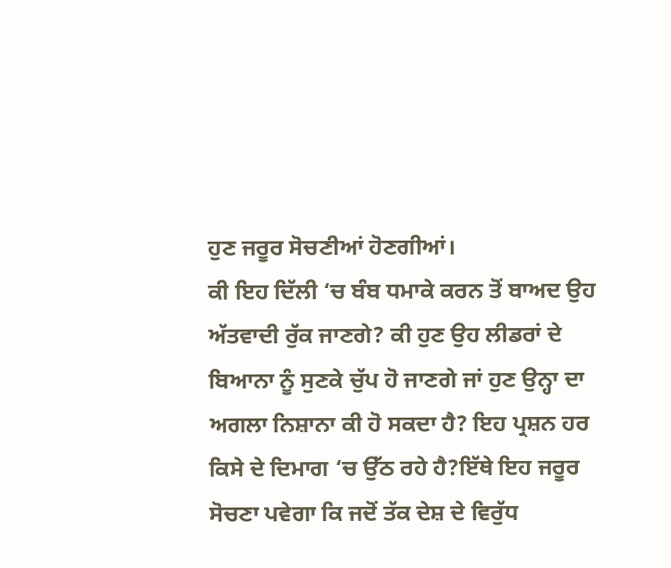ਹੁਣ ਜਰੂਰ ਸੋਚਣੀਆਂ ਹੋਣਗੀਆਂ।
ਕੀ ਇਹ ਦਿੱਲੀ ‘ਚ ਬੰਬ ਧਮਾਕੇ ਕਰਨ ਤੋਂ ਬਾਅਦ ਉਹ ਅੱਤਵਾਦੀ ਰੁੱਕ ਜਾਣਗੇ? ਕੀ ਹੁਣ ਉਹ ਲੀਡਰਾਂ ਦੇ ਬਿਆਨਾ ਨੂੰ ਸੁਣਕੇ ਚੁੱਪ ਹੋ ਜਾਣਗੇ ਜਾਂ ਹੁਣ ਉਨ੍ਹਾ ਦਾ ਅਗਲਾ ਨਿਸ਼ਾਨਾ ਕੀ ਹੋ ਸਕਦਾ ਹੈ? ਇਹ ਪ੍ਰਸ਼ਨ ਹਰ ਕਿਸੇ ਦੇ ਦਿਮਾਗ ‘ਚ ਉੱਠ ਰਹੇ ਹੈ?ਇੱਥੇ ਇਹ ਜਰੂਰ ਸੋਚਣਾ ਪਵੇਗਾ ਕਿ ਜਦੋਂ ਤੱਕ ਦੇਸ਼ ਦੇ ਵਿਰੁੱਧ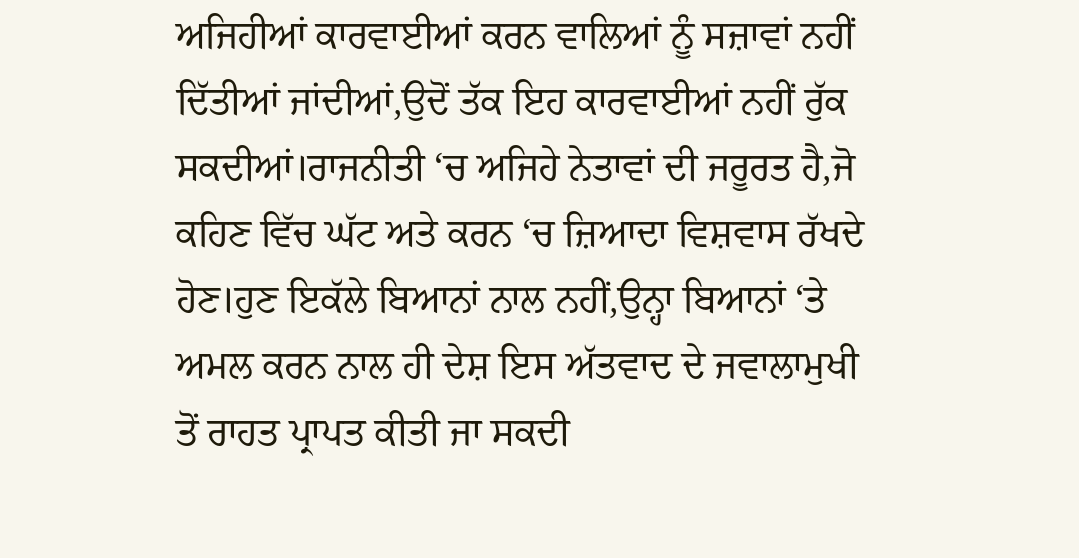ਅਜਿਹੀਆਂ ਕਾਰਵਾਈਆਂ ਕਰਨ ਵਾਲਿਆਂ ਨੂੰ ਸਜ਼ਾਵਾਂ ਨਹੀਂ ਦਿੱਤੀਆਂ ਜਾਂਦੀਆਂ,ਉਦੋਂ ਤੱਕ ਇਹ ਕਾਰਵਾਈਆਂ ਨਹੀਂ ਰੁੱਕ ਸਕਦੀਆਂ।ਰਾਜਨੀਤੀ ‘ਚ ਅਜਿਹੇ ਨੇਤਾਵਾਂ ਦੀ ਜਰੂਰਤ ਹੈ,ਜੋ ਕਹਿਣ ਵਿੱਚ ਘੱਟ ਅਤੇ ਕਰਨ ‘ਚ ਜ਼ਿਆਦਾ ਵਿਸ਼ਵਾਸ ਰੱਖਦੇ ਹੋਣ।ਹੁਣ ਇਕੱਲੇ ਬਿਆਨਾਂ ਨਾਲ ਨਹੀਂ,ਉਨ੍ਹਾ ਬਿਆਨਾਂ ‘ਤੇ ਅਮਲ ਕਰਨ ਨਾਲ ਹੀ ਦੇਸ਼ ਇਸ ਅੱਤਵਾਦ ਦੇ ਜਵਾਲਾਮੁਖੀ ਤੋਂ ਰਾਹਤ ਪ੍ਰਾਪਤ ਕੀਤੀ ਜਾ ਸਕਦੀ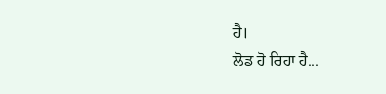ਹੈ।
ਲੋਡ ਹੋ ਰਿਹਾ ਹੈ...